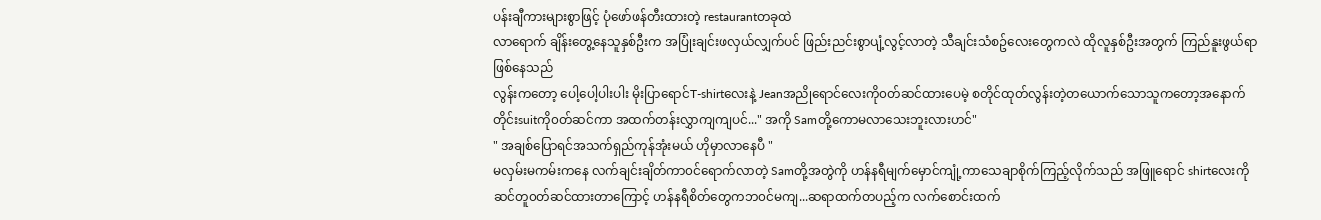ပန်းချီကားများစွာဖြင့် ပုံဖော်ဖန်တီးထားတဲ့ restaurantတခုထဲ
လာရောက် ချိန်းတွေ့နေသူနှစ်ဦးက အပြုံးချင်းဖလှယ်လျှက်ပင် ဖြည်းညင်းစွာပျံ့လွင့်လာတဲ့ သီချင်းသံစဥ်လေးတွေကလဲ ထိုလူနှစ်ဦးအတွက် ကြည်နူးဖွယ်ရာဖြစ်နေသည်
လွန်းကတော့ ပေါ့ပေါ့ပါးပါး မိုးပြာရောင်T-shirtလေးနဲ့ Jeanအညိုရောင်လေးကို၀တ်ဆင်ထားပေမဲ့ စတိုင်ထုတ်လွန်းတဲ့တယောက်သောသူကတော့အနောက်တိုင်းsuitကို၀တ်ဆင်ကာ အထက်တန်းလွှာကျကျပင်..." အကို Samတို့ကောမလာသေးဘူးလားဟင်"
" အချစ်ပြောရင်အသက်ရှည်ကုန်အုံးမယ် ဟိုမှာလာနေပီ "
မလှမ်းမကမ်းကနေ လက်ချင်းချိတ်ကာ၀င်ရောက်လာတဲ့ Samတို့အတွဲကို ဟန်နရီမျက်မှောင်ကျုံ့ကာသေချာစိုက်ကြည့်လိုက်သည် အဖြူရောင် shirtလေးကိုဆင်တူ၀တ်ဆင်ထားတာကြောင့် ဟန်နရီစိတ်တွေကဘ၀င်မကျ...ဆရာထက်တပည့်က လက်စောင်းထက်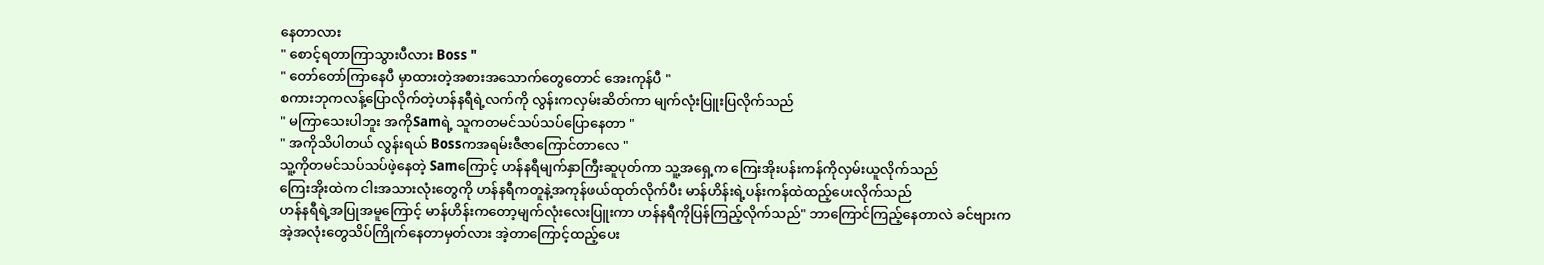နေတာလား
" စောင့်ရတာကြာသွားပီလား Boss "
" တော်တော်ကြာနေပီ မှာထားတဲ့အစားအသောက်တွေတောင် အေးကုန်ပီ "
စကားဘုကလန့်ပြောလိုက်တဲ့ဟန်နရီရဲ့လက်ကို လွန်းကလှမ်းဆိတ်ကာ မျက်လုံးပြူးပြလိုက်သည်
" မကြာသေးပါဘူး အကိုSamရဲ့ သူကတမင်သပ်သပ်ပြောနေတာ "
" အကိုသိပါတယ် လွန်းရယ် Bossကအရမ်းဇီဇာကြောင်တာလေ "
သူ့ကိုတမင်သပ်သပ်ဖဲ့နေတဲ့ Samကြောင့် ဟန်နရီမျက်နှာကြီးဆူပုတ်ကာ သူ့အရှေ့က ကြေးအိုးပန်းကန်ကိုလှမ်းယူလိုက်သည်
ကြေးအိုးထဲက ငါးအသားလုံးတွေကို ဟန်နရီကတူနဲ့အကုန်ဖယ်ထုတ်လိုက်ပီး မာန်ဟိန်းရဲ့ပန်းကန်ထဲထည့်ပေးလိုက်သည်
ဟန်နရီရဲ့အပြုအမူကြောင့် မာန်ဟိန်းကတော့မျက်လုံးလေးပြူးကာ ဟန်နရီကိုပြန်ကြည့်လိုက်သည်" ဘာကြောင်ကြည့်နေတာလဲ ခင်ဗျားကအဲ့အလုံးတွေသိပ်ကြိုက်နေတာမှတ်လား အဲ့တာကြောင့်ထည့်ပေး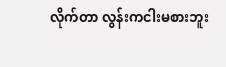လိုက်တာ လွန်းကငါးမစားဘူး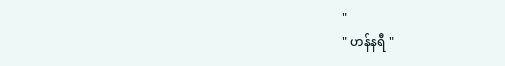"
" ဟန်နရီ "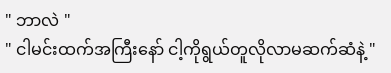" ဘာလဲ "
" ငါမင်းထက်အကြီးနော် ငါ့ကိုရွယ်တူလိုလာမဆက်ဆံနဲ့ "